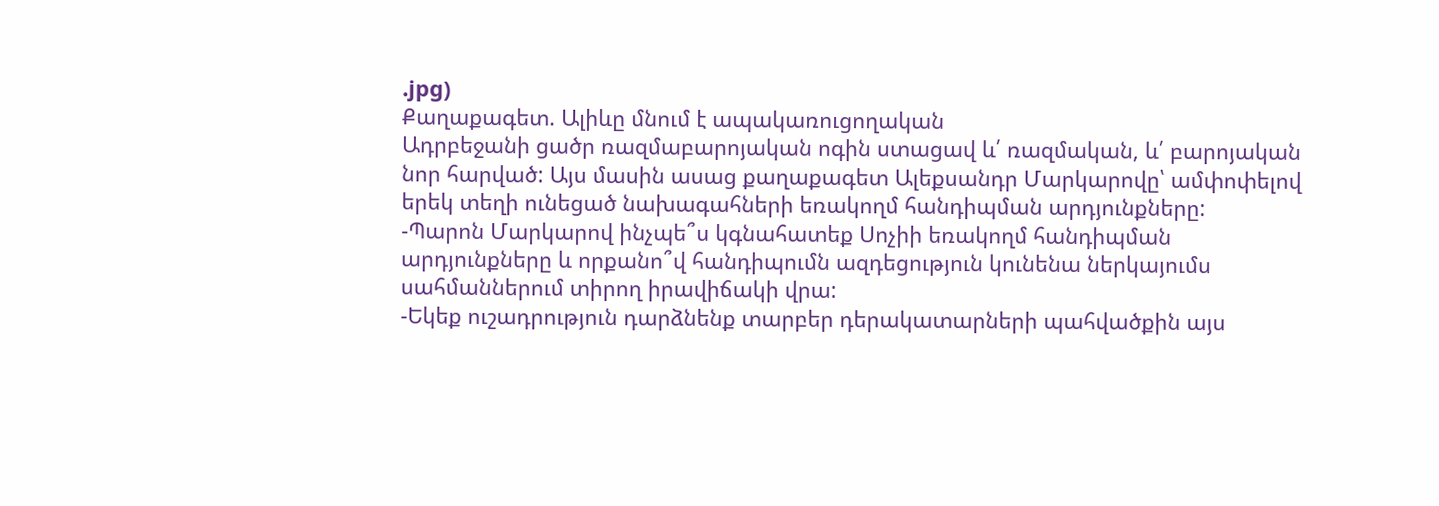.jpg)
Քաղաքագետ. Ալիևը մնում է ապակառուցողական
Ադրբեջանի ցածր ռազմաբարոյական ոգին ստացավ և՛ ռազմական, և՛ բարոյական նոր հարված: Այս մասին ասաց քաղաքագետ Ալեքսանդր Մարկարովը՝ ամփոփելով երեկ տեղի ունեցած նախագահների եռակողմ հանդիպման արդյունքները:
-Պարոն Մարկարով ինչպե՞ս կգնահատեք Սոչիի եռակողմ հանդիպման արդյունքները և որքանո՞վ հանդիպումն ազդեցություն կունենա ներկայումս սահմաններում տիրող իրավիճակի վրա:
-Եկեք ուշադրություն դարձնենք տարբեր դերակատարների պահվածքին այս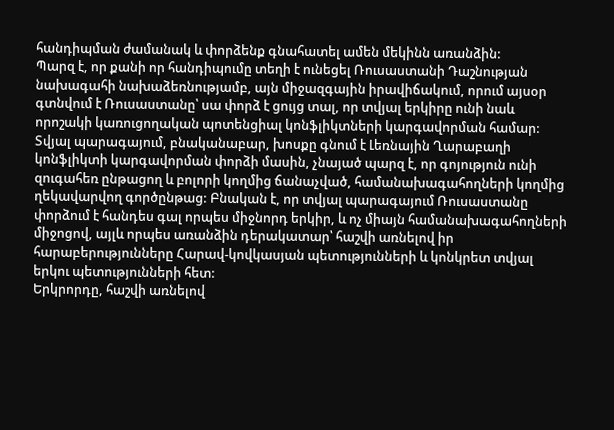հանդիպման ժամանակ և փորձենք գնահատել ամեն մեկինն առանձին:
Պարզ է, որ քանի որ հանդիպումը տեղի է ունեցել Ռուսաստանի Դաշնության նախագահի նախաձեռնությամբ, այն միջազգային իրավիճակում, որում այսօր գտնվում է Ռուսաստանը՝ սա փորձ է ցույց տալ, որ տվյալ երկիրը ունի նաև որոշակի կառուցողական պոտենցիալ կոնֆլիկտների կարգավորման համար: Տվյալ պարագայում, բնականաբար, խոսքը գնում է Լեռնային Ղարաբաղի կոնֆլիկտի կարգավորման փորձի մասին, չնայած պարզ է, որ գոյություն ունի զուգահեռ ընթացող և բոլորի կողմից ճանաչված, համանախագահողների կողմից ղեկավարվող գործընթաց: Բնական է, որ տվյալ պարագայում Ռուսաստանը փորձում է հանդես գալ որպես միջնորդ երկիր, և ոչ միայն համանախագահողների միջոցով, այլև որպես առանձին դերակատար՝ հաշվի առնելով իր հարաբերությունները Հարավ-կովկասյան պետությունների և կոնկրետ տվյալ երկու պետությունների հետ:
Երկրորդը, հաշվի առնելով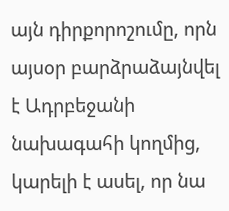այն դիրքորոշումը, որն այսօր բարձրաձայնվել է Ադրբեջանի նախագահի կողմից, կարելի է ասել, որ նա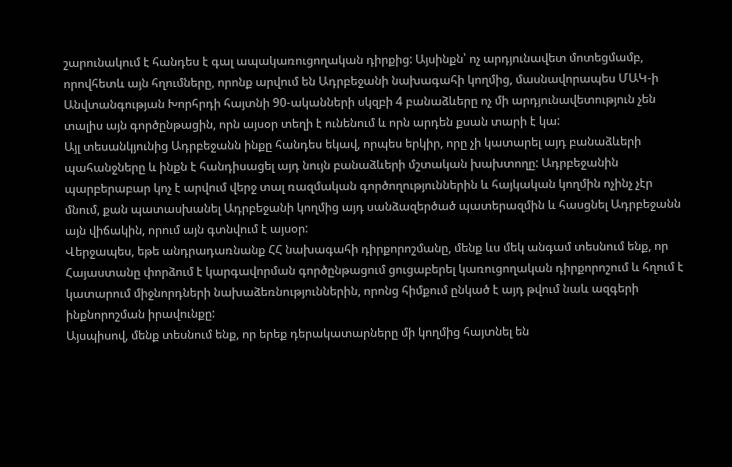շարունակում է հանդես է գալ ապակառուցողական դիրքից: Այսինքն՝ ոչ արդյունավետ մոտեցմամբ, որովհետև այն հղումները, որոնք արվում են Ադրբեջանի նախագահի կողմից, մասնավորապես ՄԱԿ-ի Անվտանգության Խորհրդի հայտնի 90-ականների սկզբի 4 բանաձևերը ոչ մի արդյունավետություն չեն տալիս այն գործընթացին, որն այսօր տեղի է ունենում և որն արդեն քսան տարի է կա:
Այլ տեսանկյունից Ադրբեջանն ինքը հանդես եկավ, որպես երկիր, որը չի կատարել այդ բանաձևերի պահանջները և ինքն է հանդիսացել այդ նույն բանաձևերի մշտական խախտողը: Ադրբեջանին պարբերաբար կոչ է արվում վերջ տալ ռազմական գործողություններին և հայկական կողմին ոչինչ չէր մնում, քան պատասխանել Ադրբեջանի կողմից այդ սանձազերծած պատերազմին և հասցնել Ադրբեջանն այն վիճակին, որում այն գտնվում է այսօր:
Վերջապես, եթե անդրադառնանք ՀՀ նախագահի դիրքորոշմանը, մենք ևս մեկ անգամ տեսնում ենք, որ Հայաստանը փորձում է կարգավորման գործընթացում ցուցաբերել կառուցողական դիրքորոշում և հղում է կատարում միջնորդների նախաձեռնություններին, որոնց հիմքում ընկած է այդ թվում նաև ազգերի ինքնորոշման իրավունքը:
Այսպիսով, մենք տեսնում ենք, որ երեք դերակատարները մի կողմից հայտնել են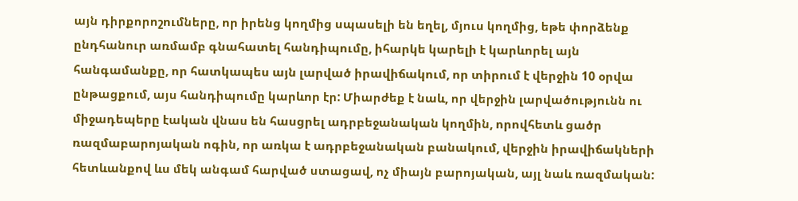այն դիրքորոշումները, որ իրենց կողմից սպասելի են եղել, մյուս կողմից, եթե փորձենք ընդհանուր առմամբ գնահատել հանդիպումը, իհարկե կարելի է կարևորել այն հանգամանքը, որ հատկապես այն լարված իրավիճակում, որ տիրում է վերջին 10 օրվա ընթացքում, այս հանդիպումը կարևոր էր: Միարժեք է նաև, որ վերջին լարվածությունն ու միջադեպերը էական վնաս են հասցրել ադրբեջանական կողմին, որովհետև ցածր ռազմաբարոյական ոգին, որ առկա է ադրբեջանական բանակում, վերջին իրավիճակների հետևանքով ևս մեկ անգամ հարված ստացավ, ոչ միայն բարոյական, այլ նաև ռազմական: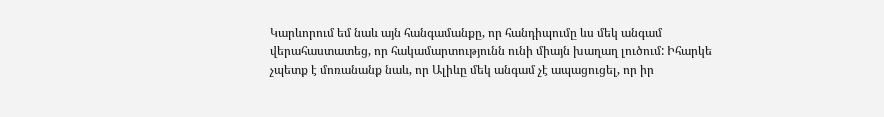Կարևորում եմ նաև այն հանգամանքը, որ հանդիպումը ևս մեկ անգամ վերահաստատեց, որ հակամարտությունն ունի միայն խաղաղ լուծում: Իհարկե չպետք է մոռանանք նաև, որ Ալիևը մեկ անգամ չէ ապացուցել, որ իր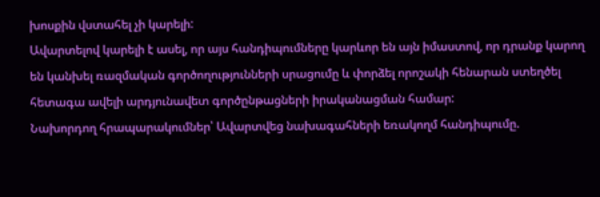խոսքին վստահել չի կարելի:
Ավարտելով կարելի է ասել, որ այս հանդիպումները կարևոր են այն իմաստով, որ դրանք կարող են կանխել ռազմական գործողությունների սրացումը և փորձել որոշակի հենարան ստեղծել հետագա ավելի արդյունավետ գործընթացների իրականացման համար:
Նախորդող հրապարակումներ՝ Ավարտվեց նախագահների եռակողմ հանդիպումը.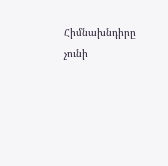Հիմնախնդիրը չունի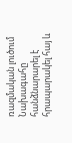ռազմական լուծում
Նախագահը հանձնարարել է հրապարակել հայ և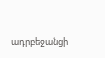ադրբեջանցի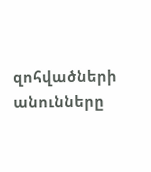զոհվածների անունները